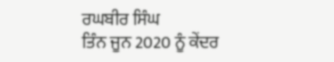ਰਘਬੀਰ ਸਿੰਘ
ਤਿੰਨ ਜੂਨ 2020 ਨੂੰ ਕੇਂਦਰ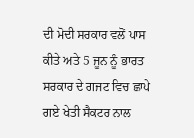ਦੀ ਮੋਦੀ ਸਰਕਾਰ ਵਲੋਂ ਪਾਸ ਕੀਤੇ ਅਤੇ 5 ਜੂਨ ਨੂੰ ਭਾਰਤ ਸਰਕਾਰ ਦੇ ਗਜਟ ਵਿਚ ਛਾਪੇ ਗਏ ਖੇਤੀ ਸੈਕਟਰ ਨਾਲ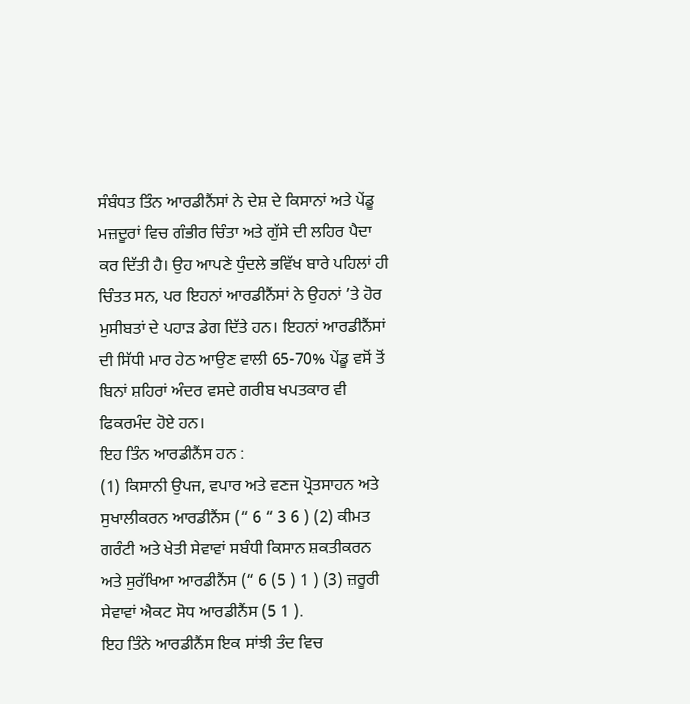ਸੰਬੰਧਤ ਤਿੰਨ ਆਰਡੀਨੈਂਸਾਂ ਨੇ ਦੇਸ਼ ਦੇ ਕਿਸਾਨਾਂ ਅਤੇ ਪੇਂਡੂ ਮਜ਼ਦੂਰਾਂ ਵਿਚ ਗੰਭੀਰ ਚਿੰਤਾ ਅਤੇ ਗੁੱਸੇ ਦੀ ਲਹਿਰ ਪੈਦਾ ਕਰ ਦਿੱਤੀ ਹੈ। ਉਹ ਆਪਣੇ ਧੁੰਦਲੇ ਭਵਿੱਖ ਬਾਰੇ ਪਹਿਲਾਂ ਹੀ ਚਿੰਤਤ ਸਨ, ਪਰ ਇਹਨਾਂ ਆਰਡੀਨੈਂਸਾਂ ਨੇ ਉਹਨਾਂ ’ਤੇ ਹੋਰ ਮੁਸੀਬਤਾਂ ਦੇ ਪਹਾੜ ਡੇਗ ਦਿੱਤੇ ਹਨ। ਇਹਨਾਂ ਆਰਡੀਨੈਂਸਾਂ ਦੀ ਸਿੱਧੀ ਮਾਰ ਹੇਠ ਆਉਣ ਵਾਲੀ 65-70% ਪੇਂਡੂ ਵਸੋਂ ਤੋਂ ਬਿਨਾਂ ਸ਼ਹਿਰਾਂ ਅੰਦਰ ਵਸਦੇ ਗਰੀਬ ਖਪਤਕਾਰ ਵੀ ਫਿਕਰਮੰਦ ਹੋਏ ਹਨ।
ਇਹ ਤਿੰਨ ਆਰਡੀਨੈਂਸ ਹਨ :
(1) ਕਿਸਾਨੀ ਉਪਜ, ਵਪਾਰ ਅਤੇ ਵਣਜ ਪ੍ਰੋਤਸਾਹਨ ਅਤੇ ਸੁਖਾਲੀਕਰਨ ਆਰਡੀਨੈਂਸ (“ 6 “ 3 6 ) (2) ਕੀਮਤ ਗਰੰਟੀ ਅਤੇ ਖੇਤੀ ਸੇਵਾਵਾਂ ਸਬੰਧੀ ਕਿਸਾਨ ਸ਼ਕਤੀਕਰਨ ਅਤੇ ਸੁਰੱਖਿਆ ਆਰਡੀਨੈਂਸ (“ 6 (5 ) 1 ) (3) ਜ਼ਰੂਰੀ ਸੇਵਾਵਾਂ ਐਕਟ ਸੋਧ ਆਰਡੀਨੈਂਸ (5 1 ).
ਇਹ ਤਿੰਨੇ ਆਰਡੀਨੈਂਸ ਇਕ ਸਾਂਝੀ ਤੰਦ ਵਿਚ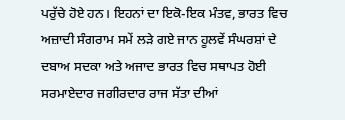ਪਰੁੱਚੇ ਹੋਏ ਹਨ। ਇਹਨਾਂ ਦਾ ਇਕੋ-ਇਕ ਮੰਤਵ, ਭਾਰਤ ਵਿਚ ਅਜ਼ਾਦੀ ਸੰਗਰਾਮ ਸਮੇਂ ਲੜੇ ਗਏ ਜਾਨ ਹੂਲਵੇਂ ਸੰਘਰਸ਼ਾਂ ਦੇ ਦਬਾਅ ਸਦਕਾ ਅਤੇ ਅਜਾਦ ਭਾਰਤ ਵਿਚ ਸਥਾਪਤ ਹੋਈ ਸਰਮਾਏਦਾਰ ਜਗੀਰਦਾਰ ਰਾਜ ਸੱਤਾ ਦੀਆਂ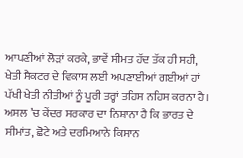ਆਪਣੀਆਂ ਲੋੜਾਂ ਕਰਕੇ, ਭਾਵੇਂ ਸੀਮਤ ਹੱਦ ਤੱਕ ਹੀ ਸਹੀ, ਖੇਤੀ ਸੈਕਟਰ ਦੇ ਵਿਕਾਸ ਲਈ ਅਪਣਾਈਆਂ ਗਈਆਂ ਹਾਂ ਪੱਖੀ ਖੇਤੀ ਨੀਤੀਆਂ ਨੂੰ ਪੂਰੀ ਤਰ੍ਹਾਂ ਤਹਿਸ ਨਹਿਸ ਕਰਨਾ ਹੈ। ਅਸਲ ’ਚ ਕੇਂਦਰ ਸਰਕਾਰ ਦਾ ਨਿਸ਼ਾਨਾ ਹੈ ਕਿ ਭਾਰਤ ਦੇ ਸੀਮਾਂਤ, ਛੋਟੇ ਅਤੇ ਦਰਮਿਆਨੇ ਕਿਸਾਨ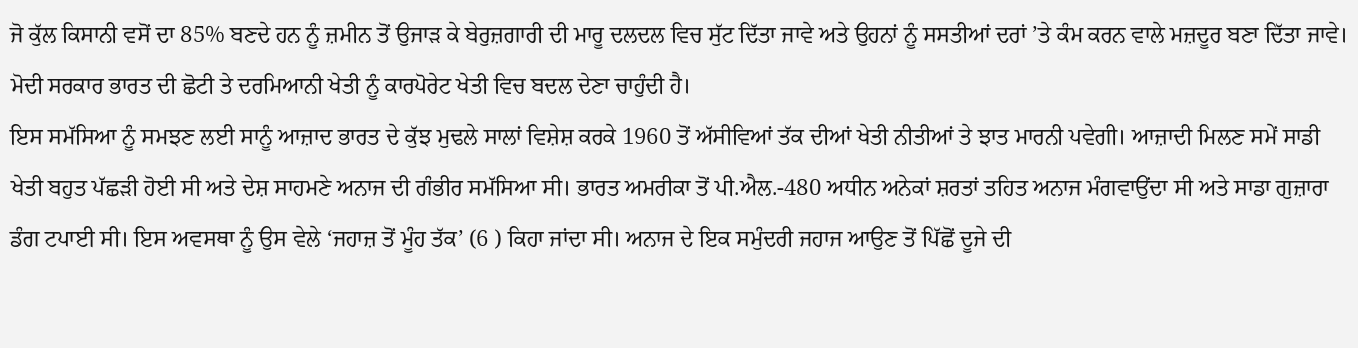ਜੋ ਕੁੱਲ ਕਿਸਾਨੀ ਵਸੋਂ ਦਾ 85% ਬਣਦੇ ਹਨ ਨੂੰ ਜ਼ਮੀਨ ਤੋਂ ਉਜਾੜ ਕੇ ਬੇਰੁਜ਼ਗਾਰੀ ਦੀ ਮਾਰੂ ਦਲਦਲ ਵਿਚ ਸੁੱਟ ਦਿੱਤਾ ਜਾਵੇ ਅਤੇ ਉਹਨਾਂ ਨੂੰ ਸਸਤੀਆਂ ਦਰਾਂ ’ਤੇ ਕੰਮ ਕਰਨ ਵਾਲੇ ਮਜ਼ਦੂਰ ਬਣਾ ਦਿੱਤਾ ਜਾਵੇ। ਮੋਦੀ ਸਰਕਾਰ ਭਾਰਤ ਦੀ ਛੋਟੀ ਤੇ ਦਰਮਿਆਨੀ ਖੇਤੀ ਨੂੰ ਕਾਰਪੋਰੇਟ ਖੇਤੀ ਵਿਚ ਬਦਲ ਦੇਣਾ ਚਾਹੁੰਦੀ ਹੈ।
ਇਸ ਸਮੱਸਿਆ ਨੂੰ ਸਮਝਣ ਲਈ ਸਾਨੂੰ ਆਜ਼ਾਦ ਭਾਰਤ ਦੇ ਕੁੱਝ ਮੁਢਲੇ ਸਾਲਾਂ ਵਿਸ਼ੇਸ਼ ਕਰਕੇ 1960 ਤੋਂ ਅੱਸੀਵਿਆਂ ਤੱਕ ਦੀਆਂ ਖੇਤੀ ਨੀਤੀਆਂ ਤੇ ਝਾਤ ਮਾਰਨੀ ਪਵੇਗੀ। ਆਜ਼ਾਦੀ ਮਿਲਣ ਸਮੇਂ ਸਾਡੀ ਖੇਤੀ ਬਹੁਤ ਪੱਛੜੀ ਹੋਈ ਸੀ ਅਤੇ ਦੇਸ਼ ਸਾਹਮਣੇ ਅਨਾਜ ਦੀ ਗੰਭੀਰ ਸਮੱਸਿਆ ਸੀ। ਭਾਰਤ ਅਮਰੀਕਾ ਤੋਂ ਪੀ.ਐਲ.-480 ਅਧੀਨ ਅਨੇਕਾਂ ਸ਼ਰਤਾਂ ਤਹਿਤ ਅਨਾਜ ਮੰਗਵਾਉਂਦਾ ਸੀ ਅਤੇ ਸਾਡਾ ਗੁਜ਼ਾਰਾ ਡੰਗ ਟਪਾਈ ਸੀ। ਇਸ ਅਵਸਥਾ ਨੂੰ ਉਸ ਵੇਲੇ ‘ਜਹਾਜ਼ ਤੋਂ ਮੂੰਹ ਤੱਕ’ (6 ) ਕਿਹਾ ਜਾਂਦਾ ਸੀ। ਅਨਾਜ ਦੇ ਇਕ ਸਮੁੰਦਰੀ ਜਹਾਜ ਆਉਣ ਤੋਂ ਪਿੱਛੋਂ ਦੂਜੇ ਦੀ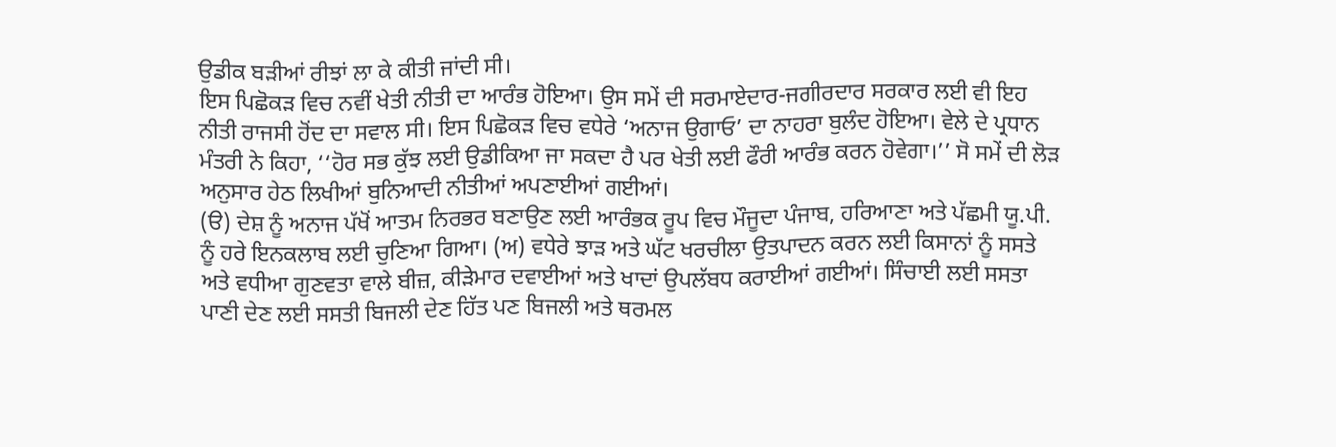ਉਡੀਕ ਬੜੀਆਂ ਰੀਝਾਂ ਲਾ ਕੇ ਕੀਤੀ ਜਾਂਦੀ ਸੀ।
ਇਸ ਪਿਛੋਕੜ ਵਿਚ ਨਵੀਂ ਖੇਤੀ ਨੀਤੀ ਦਾ ਆਰੰਭ ਹੋਇਆ। ਉਸ ਸਮੇਂ ਦੀ ਸਰਮਾਏਦਾਰ-ਜਗੀਰਦਾਰ ਸਰਕਾਰ ਲਈ ਵੀ ਇਹ ਨੀਤੀ ਰਾਜਸੀ ਹੋਂਦ ਦਾ ਸਵਾਲ ਸੀ। ਇਸ ਪਿਛੋਕੜ ਵਿਚ ਵਧੇਰੇ ‘ਅਨਾਜ ਉਗਾਓ’ ਦਾ ਨਾਹਰਾ ਬੁਲੰਦ ਹੋਇਆ। ਵੇਲੇ ਦੇ ਪ੍ਰਧਾਨ ਮੰਤਰੀ ਨੇ ਕਿਹਾ, ‘‘ਹੋਰ ਸਭ ਕੁੱਝ ਲਈ ਉਡੀਕਿਆ ਜਾ ਸਕਦਾ ਹੈ ਪਰ ਖੇਤੀ ਲਈ ਫੌਰੀ ਆਰੰਭ ਕਰਨ ਹੋਵੇਗਾ।’’ ਸੋ ਸਮੇਂ ਦੀ ਲੋੜ ਅਨੁਸਾਰ ਹੇਠ ਲਿਖੀਆਂ ਬੁਨਿਆਦੀ ਨੀਤੀਆਂ ਅਪਣਾਈਆਂ ਗਈਆਂ।
(ੳ) ਦੇਸ਼ ਨੂੰ ਅਨਾਜ ਪੱਖੋਂ ਆਤਮ ਨਿਰਭਰ ਬਣਾਉਣ ਲਈ ਆਰੰਭਕ ਰੂਪ ਵਿਚ ਮੌਜੂਦਾ ਪੰਜਾਬ, ਹਰਿਆਣਾ ਅਤੇ ਪੱਛਮੀ ਯੂ.ਪੀ. ਨੂੰ ਹਰੇ ਇਨਕਲਾਬ ਲਈ ਚੁਣਿਆ ਗਿਆ। (ਅ) ਵਧੇਰੇ ਝਾੜ ਅਤੇ ਘੱਟ ਖਰਚੀਲਾ ਉਤਪਾਦਨ ਕਰਨ ਲਈ ਕਿਸਾਨਾਂ ਨੂੰ ਸਸਤੇ ਅਤੇ ਵਧੀਆ ਗੁਣਵਤਾ ਵਾਲੇ ਬੀਜ਼, ਕੀੜੇਮਾਰ ਦਵਾਈਆਂ ਅਤੇ ਖਾਦਾਂ ਉਪਲੱਬਧ ਕਰਾਈਆਂ ਗਈਆਂ। ਸਿੰਚਾਈ ਲਈ ਸਸਤਾ ਪਾਣੀ ਦੇਣ ਲਈ ਸਸਤੀ ਬਿਜਲੀ ਦੇਣ ਹਿੱਤ ਪਣ ਬਿਜਲੀ ਅਤੇ ਥਰਮਲ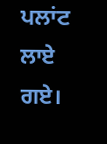ਪਲਾਂਟ ਲਾਏ ਗਏ।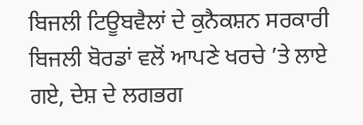ਬਿਜਲੀ ਟਿਊਬਵੈਲਾਂ ਦੇ ਕੁਨੈਕਸ਼ਨ ਸਰਕਾਰੀ ਬਿਜਲੀ ਬੋਰਡਾਂ ਵਲੋਂ ਆਪਣੇ ਖਰਚੇ ’ਤੇ ਲਾਏ ਗਏ, ਦੇਸ਼ ਦੇ ਲਗਭਗ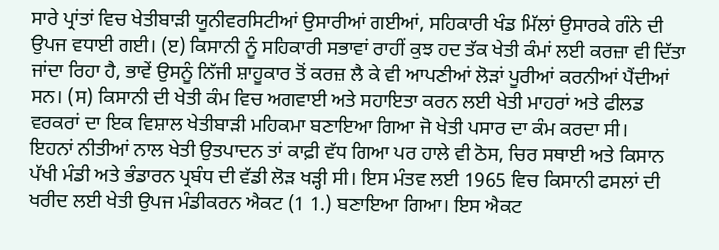ਸਾਰੇ ਪ੍ਰਾਂਤਾਂ ਵਿਚ ਖੇਤੀਬਾੜੀ ਯੂਨੀਵਰਸਿਟੀਆਂ ਉਸਾਰੀਆਂ ਗਈਆਂ, ਸਹਿਕਾਰੀ ਖੰਡ ਮਿੱਲਾਂ ਉਸਾਰਕੇ ਗੰਨੇ ਦੀ ਉਪਜ ਵਧਾਈ ਗਈ। (ੲ) ਕਿਸਾਨੀ ਨੂੰ ਸਹਿਕਾਰੀ ਸਭਾਵਾਂ ਰਾਹੀਂ ਕੁਝ ਹਦ ਤੱਕ ਖੇਤੀ ਕੰਮਾਂ ਲਈ ਕਰਜ਼ਾ ਵੀ ਦਿੱਤਾ ਜਾਂਦਾ ਰਿਹਾ ਹੈ, ਭਾਵੇਂ ਉਸਨੂੰ ਨਿੱਜੀ ਸ਼ਾਹੂਕਾਰ ਤੋਂ ਕਰਜ਼ ਲੈ ਕੇ ਵੀ ਆਪਣੀਆਂ ਲੋੜਾਂ ਪੂਰੀਆਂ ਕਰਨੀਆਂ ਪੈਂਦੀਆਂ ਸਨ। (ਸ) ਕਿਸਾਨੀ ਦੀ ਖੇਤੀ ਕੰਮ ਵਿਚ ਅਗਵਾਈ ਅਤੇ ਸਹਾਇਤਾ ਕਰਨ ਲਈ ਖੇਤੀ ਮਾਹਰਾਂ ਅਤੇ ਫੀਲਡ ਵਰਕਰਾਂ ਦਾ ਇਕ ਵਿਸ਼ਾਲ ਖੇਤੀਬਾੜੀ ਮਹਿਕਮਾ ਬਣਾਇਆ ਗਿਆ ਜੋ ਖੇਤੀ ਪਸਾਰ ਦਾ ਕੰਮ ਕਰਦਾ ਸੀ।
ਇਹਨਾਂ ਨੀਤੀਆਂ ਨਾਲ ਖੇਤੀ ਉਤਪਾਦਨ ਤਾਂ ਕਾਫ਼ੀ ਵੱਧ ਗਿਆ ਪਰ ਹਾਲੇ ਵੀ ਠੋਸ, ਚਿਰ ਸਥਾਈ ਅਤੇ ਕਿਸਾਨ ਪੱਖੀ ਮੰਡੀ ਅਤੇ ਭੰਡਾਰਨ ਪ੍ਰਬੰਧ ਦੀ ਵੱਡੀ ਲੋੜ ਖੜ੍ਹੀ ਸੀ। ਇਸ ਮੰਤਵ ਲਈ 1965 ਵਿਚ ਕਿਸਾਨੀ ਫਸਲਾਂ ਦੀ ਖਰੀਦ ਲਈ ਖੇਤੀ ਉਪਜ ਮੰਡੀਕਰਨ ਐਕਟ (1 1.) ਬਣਾਇਆ ਗਿਆ। ਇਸ ਐਕਟ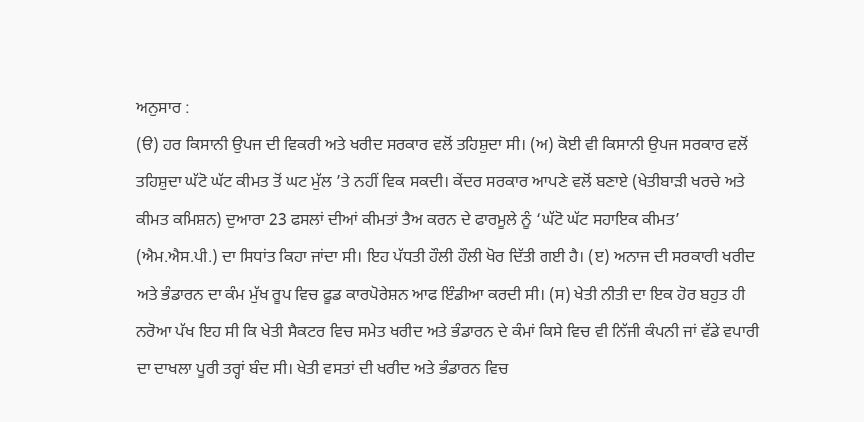ਅਨੁਸਾਰ :
(ੳ) ਹਰ ਕਿਸਾਨੀ ਉਪਜ ਦੀ ਵਿਕਰੀ ਅਤੇ ਖਰੀਦ ਸਰਕਾਰ ਵਲੋਂ ਤਹਿਸ਼ੁਦਾ ਸੀ। (ਅ) ਕੋਈ ਵੀ ਕਿਸਾਨੀ ਉਪਜ ਸਰਕਾਰ ਵਲੋਂ ਤਹਿਸ਼ੁਦਾ ਘੱਟੋ ਘੱਟ ਕੀਮਤ ਤੋਂ ਘਟ ਮੁੱਲ ’ਤੇ ਨਹੀਂ ਵਿਕ ਸਕਦੀ। ਕੇਂਦਰ ਸਰਕਾਰ ਆਪਣੇ ਵਲੋਂ ਬਣਾਏ (ਖੇਤੀਬਾੜੀ ਖਰਚੇ ਅਤੇ ਕੀਮਤ ਕਮਿਸ਼ਨ) ਦੁਆਰਾ 23 ਫਸਲਾਂ ਦੀਆਂ ਕੀਮਤਾਂ ਤੈਅ ਕਰਨ ਦੇ ਫਾਰਮੂਲੇ ਨੂੰ ‘ਘੱਟੋ ਘੱਟ ਸਹਾਇਕ ਕੀਮਤ’ (ਐਮ.ਐਸ.ਪੀ.) ਦਾ ਸਿਧਾਂਤ ਕਿਹਾ ਜਾਂਦਾ ਸੀ। ਇਹ ਪੱਧਤੀ ਹੌਲੀ ਹੌਲੀ ਖੋਰ ਦਿੱਤੀ ਗਈ ਹੈ। (ੲ) ਅਨਾਜ ਦੀ ਸਰਕਾਰੀ ਖਰੀਦ ਅਤੇ ਭੰਡਾਰਨ ਦਾ ਕੰਮ ਮੁੱਖ ਰੂਪ ਵਿਚ ਫੂਡ ਕਾਰਪੋਰੇਸ਼ਨ ਆਫ ਇੰਡੀਆ ਕਰਦੀ ਸੀ। (ਸ) ਖੇਤੀ ਨੀਤੀ ਦਾ ਇਕ ਹੋਰ ਬਹੁਤ ਹੀ ਨਰੋਆ ਪੱਖ ਇਹ ਸੀ ਕਿ ਖੇਤੀ ਸੈਕਟਰ ਵਿਚ ਸਮੇਤ ਖਰੀਦ ਅਤੇ ਭੰਡਾਰਨ ਦੇ ਕੰਮਾਂ ਕਿਸੇ ਵਿਚ ਵੀ ਨਿੱਜੀ ਕੰਪਨੀ ਜਾਂ ਵੱਡੇ ਵਪਾਰੀ ਦਾ ਦਾਖਲਾ ਪੂਰੀ ਤਰ੍ਹਾਂ ਬੰਦ ਸੀ। ਖੇਤੀ ਵਸਤਾਂ ਦੀ ਖਰੀਦ ਅਤੇ ਭੰਡਾਰਨ ਵਿਚ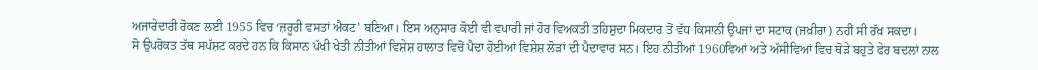ਅਜਾਰੇਦਾਰੀ ਰੋਕਣ ਲਈ 1955 ਵਿਚ ‘ਜ਼ਰੂਰੀ ਵਸਤਾਂ ਐਕਟ’ ਬਣਿਆ। ਇਸ ਅਨੁਸਾਰ ਕੋਈ ਵੀ ਵਪਾਰੀ ਜਾਂ ਹੋਰ ਵਿਅਕਤੀ ਤਹਿਸ਼ੁਦਾ ਮਿਕਦਾਰ ਤੋਂ ਵੱਧ ਕਿਸਾਨੀ ਉਪਜਾਂ ਦਾ ਸਟਾਕ (ਜਖ਼ੀਰਾ) ਨਹੀਂ ਸੀ ਰੱਖ ਸਕਦਾ।
ਸੋ ਉਪਰੋਕਤ ਤੱਥ ਸਪੱਸ਼ਟ ਕਰਦੇ ਹਨ ਕਿ ਕਿਸਾਨ ਪੱਖੀ ਖੇਤੀ ਨੀਤੀਆਂ ਵਿਸ਼ੇਸ਼ ਹਾਲਾਤ ਵਿਚੋਂ ਪੈਦਾ ਹੋਈਆਂ ਵਿਸ਼ੇਸ਼ ਲੋੜਾਂ ਦੀ ਪੈਦਾਵਾਰ ਸਨ। ਇਹ ਨੀਤੀਆਂ 1960ਵਿਆਂ ਅਤੇ ਅੱਸੀਵਿਆਂ ਵਿਚ ਥੋੜੇ ਬਹੁਤੇ ਫੇਰ ਬਦਲਾਂ ਨਾਲ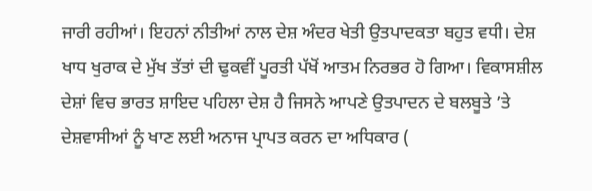ਜਾਰੀ ਰਹੀਆਂ। ਇਹਨਾਂ ਨੀਤੀਆਂ ਨਾਲ ਦੇਸ਼ ਅੰਦਰ ਖੇਤੀ ਉਤਪਾਦਕਤਾ ਬਹੁਤ ਵਧੀ। ਦੇਸ਼ ਖਾਧ ਖੁਰਾਕ ਦੇ ਮੁੱਖ ਤੱਤਾਂ ਦੀ ਢੁਕਵੀਂ ਪੂਰਤੀ ਪੱਖੋਂ ਆਤਮ ਨਿਰਭਰ ਹੋ ਗਿਆ। ਵਿਕਾਸਸ਼ੀਲ ਦੇਸ਼ਾਂ ਵਿਚ ਭਾਰਤ ਸ਼ਾਇਦ ਪਹਿਲਾ ਦੇਸ਼ ਹੈ ਜਿਸਨੇ ਆਪਣੇ ਉਤਪਾਦਨ ਦੇ ਬਲਬੂਤੇ ’ਤੇ ਦੇਸ਼ਵਾਸੀਆਂ ਨੂੰ ਖਾਣ ਲਈ ਅਨਾਜ ਪ੍ਰਾਪਤ ਕਰਨ ਦਾ ਅਧਿਕਾਰ (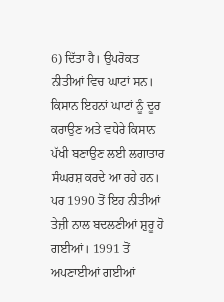6) ਦਿੱਤਾ ਹੈ। ਉਪਰੋਕਤ ਨੀਤੀਆਂ ਵਿਚ ਘਾਟਾਂ ਸਨ। ਕਿਸਾਨ ਇਹਨਾਂ ਘਾਟਾਂ ਨੂੰ ਦੂਰ ਕਰਾਉਣ ਅਤੇ ਵਧੇਰੇ ਕਿਸਾਨ ਪੱਖੀ ਬਣਾਉਣ ਲਈ ਲਗਾਤਾਰ ਸੰਘਰਸ਼ ਕਰਦੇ ਆ ਰਹੇ ਹਨ।
ਪਰ 1990 ਤੋਂ ਇਹ ਨੀਤੀਆਂ ਤੇਜ਼ੀ ਨਾਲ ਬਦਲਣੀਆਂ ਸ਼ੁਰੂ ਹੋ ਗਈਆਂ। 1991 ਤੋਂ ਅਪਣਾਈਆਂ ਗਈਆਂ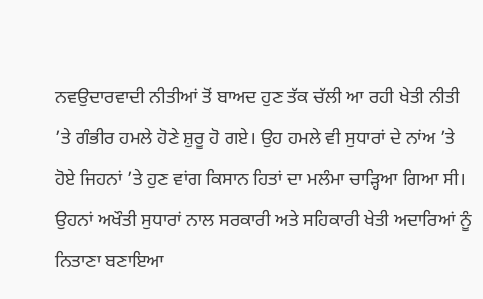ਨਵਉਦਾਰਵਾਦੀ ਨੀਤੀਆਂ ਤੋਂ ਬਾਅਦ ਹੁਣ ਤੱਕ ਚੱਲੀ ਆ ਰਹੀ ਖੇਤੀ ਨੀਤੀ ’ਤੇ ਗੰਭੀਰ ਹਮਲੇ ਹੋਣੇ ਸ਼ੁਰੂ ਹੋ ਗਏ। ਉਹ ਹਮਲੇ ਵੀ ਸੁਧਾਰਾਂ ਦੇ ਨਾਂਅ ’ਤੇ ਹੋਏ ਜਿਹਨਾਂ ’ਤੇ ਹੁਣ ਵਾਂਗ ਕਿਸਾਨ ਹਿਤਾਂ ਦਾ ਮਲੰਮਾ ਚਾੜ੍ਹਿਆ ਗਿਆ ਸੀ। ਉਹਨਾਂ ਅਖੌਤੀ ਸੁਧਾਰਾਂ ਨਾਲ ਸਰਕਾਰੀ ਅਤੇ ਸਹਿਕਾਰੀ ਖੇਤੀ ਅਦਾਰਿਆਂ ਨੂੰ ਨਿਤਾਣਾ ਬਣਾਇਆ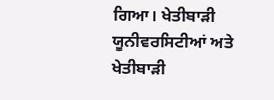ਗਿਆ। ਖੇਤੀਬਾੜੀ ਯੂਨੀਵਰਸਿਟੀਆਂ ਅਤੇ ਖੇਤੀਬਾੜੀ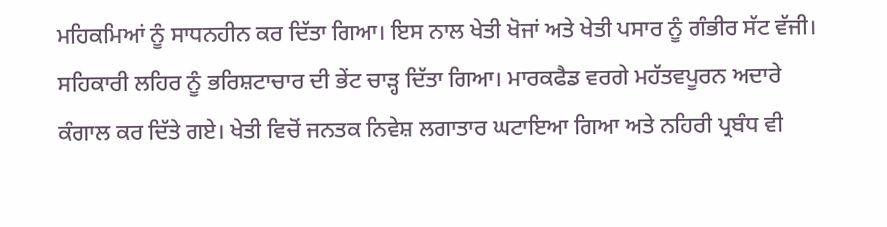ਮਹਿਕਮਿਆਂ ਨੂੰ ਸਾਧਨਹੀਨ ਕਰ ਦਿੱਤਾ ਗਿਆ। ਇਸ ਨਾਲ ਖੇਤੀ ਖੋਜਾਂ ਅਤੇ ਖੇਤੀ ਪਸਾਰ ਨੂੰ ਗੰਭੀਰ ਸੱਟ ਵੱਜੀ। ਸਹਿਕਾਰੀ ਲਹਿਰ ਨੂੰ ਭਰਿਸ਼ਟਾਚਾਰ ਦੀ ਭੇਂਟ ਚਾੜ੍ਹ ਦਿੱਤਾ ਗਿਆ। ਮਾਰਕਫੈਡ ਵਰਗੇ ਮਹੱਤਵਪੂਰਨ ਅਦਾਰੇ ਕੰਗਾਲ ਕਰ ਦਿੱਤੇ ਗਏ। ਖੇਤੀ ਵਿਚੋਂ ਜਨਤਕ ਨਿਵੇਸ਼ ਲਗਾਤਾਰ ਘਟਾਇਆ ਗਿਆ ਅਤੇ ਨਹਿਰੀ ਪ੍ਰਬੰਧ ਵੀ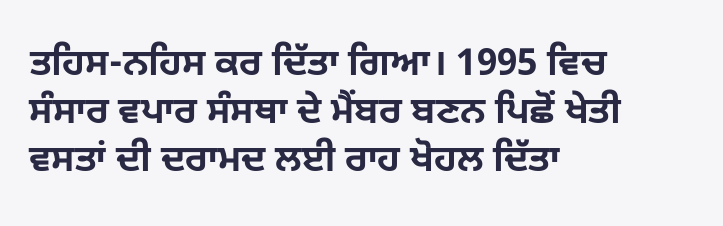ਤਹਿਸ-ਨਹਿਸ ਕਰ ਦਿੱਤਾ ਗਿਆ। 1995 ਵਿਚ ਸੰਸਾਰ ਵਪਾਰ ਸੰਸਥਾ ਦੇ ਮੈਂਬਰ ਬਣਨ ਪਿਛੋਂ ਖੇਤੀ ਵਸਤਾਂ ਦੀ ਦਰਾਮਦ ਲਈ ਰਾਹ ਖੋਹਲ ਦਿੱਤਾ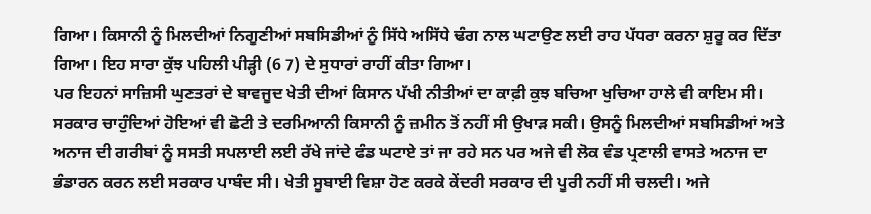ਗਿਆ। ਕਿਸਾਨੀ ਨੂੰ ਮਿਲਦੀਆਂ ਨਿਗੂਣੀਆਂ ਸਬਸਿਡੀਆਂ ਨੂੰ ਸਿੱਧੇ ਅਸਿੱਧੇ ਢੰਗ ਨਾਲ ਘਟਾਉਣ ਲਈ ਰਾਹ ਪੱਧਰਾ ਕਰਨਾ ਸ਼ੁਰੂ ਕਰ ਦਿੱਤਾ ਗਿਆ। ਇਹ ਸਾਰਾ ਕੁੱਝ ਪਹਿਲੀ ਪੀੜ੍ਹੀ (6 7) ਦੇ ਸੁਧਾਰਾਂ ਰਾਹੀਂ ਕੀਤਾ ਗਿਆ।
ਪਰ ਇਹਨਾਂ ਸਾਜ਼ਿਸੀ ਘੁਣਤਰਾਂ ਦੇ ਬਾਵਜੂਦ ਖੇਤੀ ਦੀਆਂ ਕਿਸਾਨ ਪੱਖੀ ਨੀਤੀਆਂ ਦਾ ਕਾਫ਼ੀ ਕੁਝ ਬਚਿਆ ਖੁਚਿਆ ਹਾਲੇ ਵੀ ਕਾਇਮ ਸੀ। ਸਰਕਾਰ ਚਾਹੁੰਦਿਆਂ ਹੋਇਆਂ ਵੀ ਛੋਟੀ ਤੇ ਦਰਮਿਆਨੀ ਕਿਸਾਨੀ ਨੂੰ ਜ਼ਮੀਨ ਤੋਂ ਨਹੀਂ ਸੀ ਉਖਾੜ ਸਕੀ। ਉਸਨੂੰ ਮਿਲਦੀਆਂ ਸਬਸਿਡੀਆਂ ਅਤੇ ਅਨਾਜ ਦੀ ਗਰੀਬਾਂ ਨੂੰ ਸਸਤੀ ਸਪਲਾਈ ਲਈ ਰੱਖੇ ਜਾਂਦੇ ਫੰਡ ਘਟਾਏ ਤਾਂ ਜਾ ਰਹੇ ਸਨ ਪਰ ਅਜੇ ਵੀ ਲੋਕ ਵੰਡ ਪ੍ਰਣਾਲੀ ਵਾਸਤੇ ਅਨਾਜ ਦਾ ਭੰਡਾਰਨ ਕਰਨ ਲਈ ਸਰਕਾਰ ਪਾਬੰਦ ਸੀ। ਖੇਤੀ ਸੂਬਾਈ ਵਿਸ਼ਾ ਹੋਣ ਕਰਕੇ ਕੇਂਦਰੀ ਸਰਕਾਰ ਦੀ ਪੂਰੀ ਨਹੀਂ ਸੀ ਚਲਦੀ। ਅਜੇ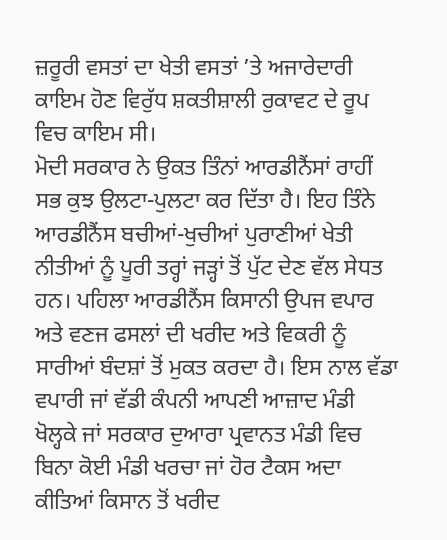ਜ਼ਰੂਰੀ ਵਸਤਾਂ ਦਾ ਖੇਤੀ ਵਸਤਾਂ ’ਤੇ ਅਜਾਰੇਦਾਰੀ ਕਾਇਮ ਹੋਣ ਵਿਰੁੱਧ ਸ਼ਕਤੀਸ਼ਾਲੀ ਰੁਕਾਵਟ ਦੇ ਰੂਪ ਵਿਚ ਕਾਇਮ ਸੀ।
ਮੋਦੀ ਸਰਕਾਰ ਨੇ ਉਕਤ ਤਿੰਨਾਂ ਆਰਡੀਨੈਂਸਾਂ ਰਾਹੀਂ ਸਭ ਕੁਝ ਉਲਟਾ-ਪੁਲਟਾ ਕਰ ਦਿੱਤਾ ਹੈ। ਇਹ ਤਿੰਨੇ ਆਰਡੀਨੈਂਸ ਬਚੀਆਂ-ਖੁਚੀਆਂ ਪੁਰਾਣੀਆਂ ਖੇਤੀ ਨੀਤੀਆਂ ਨੂੰ ਪੂਰੀ ਤਰ੍ਹਾਂ ਜੜ੍ਹਾਂ ਤੋਂ ਪੁੱਟ ਦੇਣ ਵੱਲ ਸੇਧਤ ਹਨ। ਪਹਿਲਾ ਆਰਡੀਨੈਂਸ ਕਿਸਾਨੀ ਉਪਜ ਵਪਾਰ ਅਤੇ ਵਣਜ ਫਸਲਾਂ ਦੀ ਖਰੀਦ ਅਤੇ ਵਿਕਰੀ ਨੂੰ ਸਾਰੀਆਂ ਬੰਦਸ਼ਾਂ ਤੋਂ ਮੁਕਤ ਕਰਦਾ ਹੈ। ਇਸ ਨਾਲ ਵੱਡਾ ਵਪਾਰੀ ਜਾਂ ਵੱਡੀ ਕੰਪਨੀ ਆਪਣੀ ਆਜ਼ਾਦ ਮੰਡੀ ਖੋਲ੍ਹਕੇ ਜਾਂ ਸਰਕਾਰ ਦੁਆਰਾ ਪ੍ਰਵਾਨਤ ਮੰਡੀ ਵਿਚ ਬਿਨਾ ਕੋਈ ਮੰਡੀ ਖਰਚਾ ਜਾਂ ਹੋਰ ਟੈਕਸ ਅਦਾ ਕੀਤਿਆਂ ਕਿਸਾਨ ਤੋਂ ਖਰੀਦ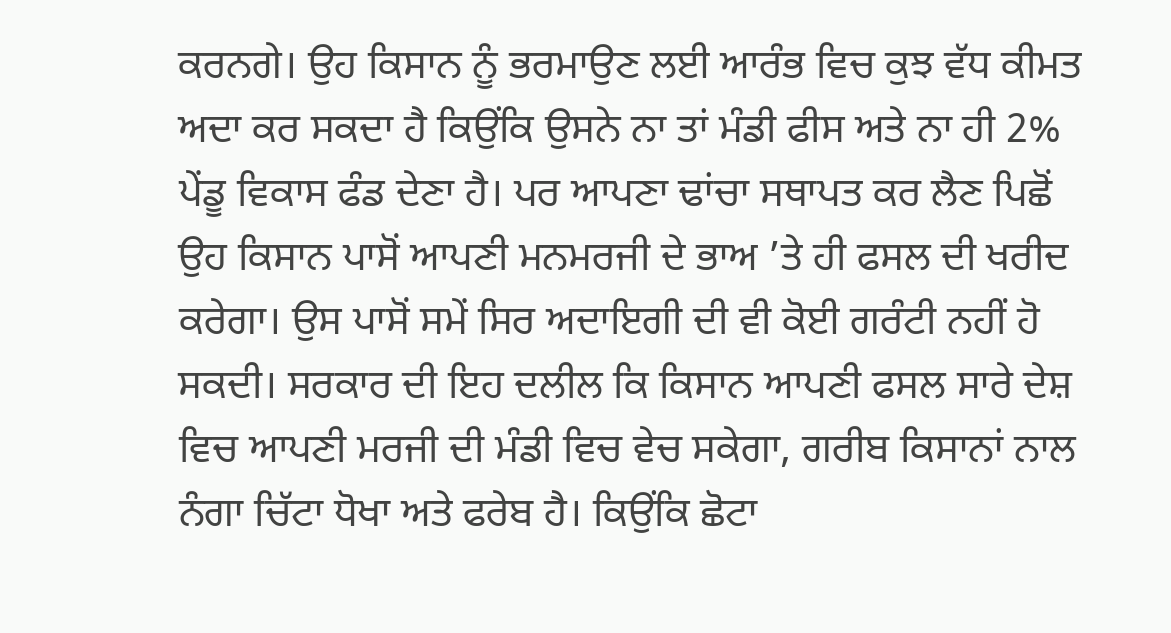ਕਰਨਗੇ। ਉਹ ਕਿਸਾਨ ਨੂੰ ਭਰਮਾਉਣ ਲਈ ਆਰੰਭ ਵਿਚ ਕੁਝ ਵੱਧ ਕੀਮਤ ਅਦਾ ਕਰ ਸਕਦਾ ਹੈ ਕਿਉਂਕਿ ਉਸਨੇ ਨਾ ਤਾਂ ਮੰਡੀ ਫੀਸ ਅਤੇ ਨਾ ਹੀ 2% ਪੇਂਡੂ ਵਿਕਾਸ ਫੰਡ ਦੇਣਾ ਹੈ। ਪਰ ਆਪਣਾ ਢਾਂਚਾ ਸਥਾਪਤ ਕਰ ਲੈਣ ਪਿਛੋਂ ਉਹ ਕਿਸਾਨ ਪਾਸੋਂ ਆਪਣੀ ਮਨਮਰਜੀ ਦੇ ਭਾਅ ’ਤੇ ਹੀ ਫਸਲ ਦੀ ਖਰੀਦ ਕਰੇਗਾ। ਉਸ ਪਾਸੋਂ ਸਮੇਂ ਸਿਰ ਅਦਾਇਗੀ ਦੀ ਵੀ ਕੋਈ ਗਰੰਟੀ ਨਹੀਂ ਹੋ ਸਕਦੀ। ਸਰਕਾਰ ਦੀ ਇਹ ਦਲੀਲ ਕਿ ਕਿਸਾਨ ਆਪਣੀ ਫਸਲ ਸਾਰੇ ਦੇਸ਼ ਵਿਚ ਆਪਣੀ ਮਰਜੀ ਦੀ ਮੰਡੀ ਵਿਚ ਵੇਚ ਸਕੇਗਾ, ਗਰੀਬ ਕਿਸਾਨਾਂ ਨਾਲ ਨੰਗਾ ਚਿੱਟਾ ਧੋਖਾ ਅਤੇ ਫਰੇਬ ਹੈ। ਕਿਉਂਕਿ ਛੋਟਾ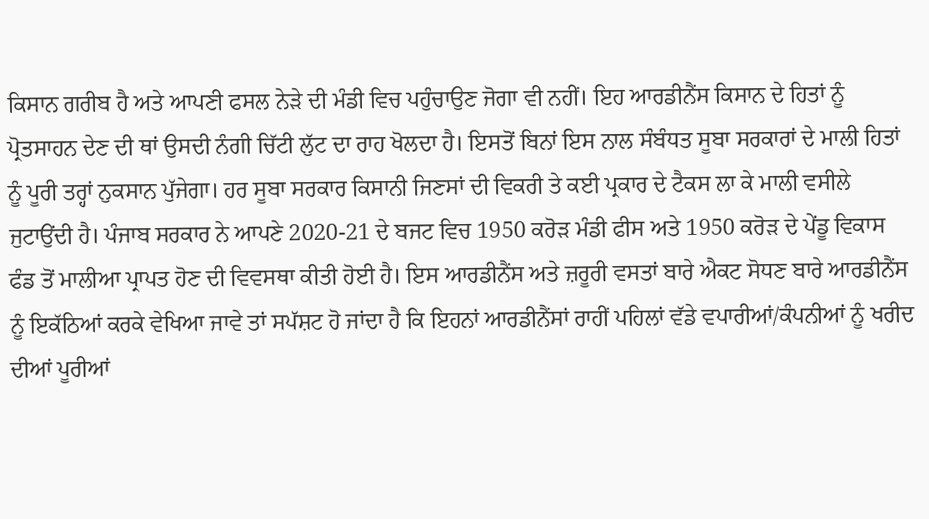ਕਿਸਾਨ ਗਰੀਬ ਹੈ ਅਤੇ ਆਪਣੀ ਫਸਲ ਨੇੜੇ ਦੀ ਮੰਡੀ ਵਿਚ ਪਹੁੰਚਾਉਣ ਜੋਗਾ ਵੀ ਨਹੀਂ। ਇਹ ਆਰਡੀਨੈਂਸ ਕਿਸਾਨ ਦੇ ਹਿਤਾਂ ਨੂੰ ਪ੍ਰੋਤਸਾਹਨ ਦੇਣ ਦੀ ਥਾਂ ਉਸਦੀ ਨੰਗੀ ਚਿੱਟੀ ਲੁੱਟ ਦਾ ਰਾਹ ਖੋਲਦਾ ਹੈ। ਇਸਤੋਂ ਬਿਨਾਂ ਇਸ ਨਾਲ ਸੰਬੰਧਤ ਸੂਬਾ ਸਰਕਾਰਾਂ ਦੇ ਮਾਲੀ ਹਿਤਾਂ ਨੂੰ ਪੂਰੀ ਤਰ੍ਹਾਂ ਨੁਕਸਾਨ ਪੁੱਜੇਗਾ। ਹਰ ਸੂਬਾ ਸਰਕਾਰ ਕਿਸਾਨੀ ਜਿਣਸਾਂ ਦੀ ਵਿਕਰੀ ਤੇ ਕਈ ਪ੍ਰਕਾਰ ਦੇ ਟੈਕਸ ਲਾ ਕੇ ਮਾਲੀ ਵਸੀਲੇ ਜੁਟਾਉਂਦੀ ਹੈ। ਪੰਜਾਬ ਸਰਕਾਰ ਨੇ ਆਪਣੇ 2020-21 ਦੇ ਬਜਟ ਵਿਚ 1950 ਕਰੋੜ ਮੰਡੀ ਫੀਸ ਅਤੇ 1950 ਕਰੋੜ ਦੇ ਪੇਂਡੂ ਵਿਕਾਸ ਫੰਡ ਤੋਂ ਮਾਲੀਆ ਪ੍ਰਾਪਤ ਹੋਣ ਦੀ ਵਿਵਸਥਾ ਕੀਤੀ ਹੋਈ ਹੈ। ਇਸ ਆਰਡੀਨੈਂਸ ਅਤੇ ਜ਼ਰੂਰੀ ਵਸਤਾਂ ਬਾਰੇ ਐਕਟ ਸੋਧਣ ਬਾਰੇ ਆਰਡੀਨੈਂਸ ਨੂੰ ਇਕੱਠਿਆਂ ਕਰਕੇ ਵੇਖਿਆ ਜਾਵੇ ਤਾਂ ਸਪੱਸ਼ਟ ਹੋ ਜਾਂਦਾ ਹੈ ਕਿ ਇਹਨਾਂ ਆਰਡੀਨੈਂਸਾਂ ਰਾਹੀਂ ਪਹਿਲਾਂ ਵੱਡੇ ਵਪਾਰੀਆਂ/ਕੰਪਨੀਆਂ ਨੂੰ ਖਰੀਦ ਦੀਆਂ ਪੂਰੀਆਂ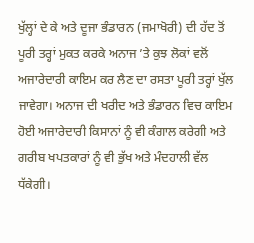ਖੁੱਲ੍ਹਾਂ ਦੇ ਕੇ ਅਤੇ ਦੂਜਾ ਭੰਡਾਰਨ (ਜਮਾਖੋਰੀ) ਦੀ ਹੱਦ ਤੋਂ ਪੂਰੀ ਤਰ੍ਹਾਂ ਮੁਕਤ ਕਰਕੇ ਅਨਾਜ ’ਤੇ ਕੁਝ ਲੋਕਾਂ ਵਲੋਂ ਅਜਾਰੇਦਾਰੀ ਕਾਇਮ ਕਰ ਲੈਣ ਦਾ ਰਸਤਾ ਪੂਰੀ ਤਰ੍ਹਾਂ ਖੁੱਲ ਜਾਵੇਗਾ। ਅਨਾਜ ਦੀ ਖਰੀਦ ਅਤੇ ਭੰਡਾਰਨ ਵਿਚ ਕਾਇਮ ਹੋਈ ਅਜਾਰੇਦਾਰੀ ਕਿਸਾਨਾਂ ਨੂੰ ਵੀ ਕੰਗਾਲ ਕਰੇਗੀ ਅਤੇ ਗਰੀਬ ਖਪਤਕਾਰਾਂ ਨੂੰ ਵੀ ਭੁੱਖ ਅਤੇ ਮੰਦਹਾਲੀ ਵੱਲ ਧੱਕੇਗੀ।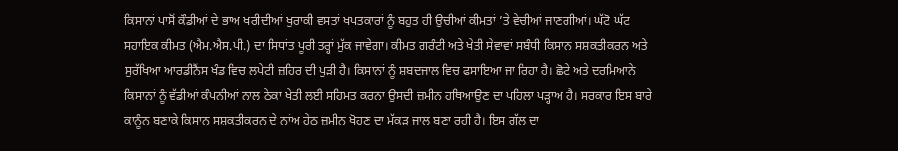ਕਿਸਾਨਾਂ ਪਾਸੋਂ ਕੌਡੀਆਂ ਦੇ ਭਾਅ ਖਰੀਦੀਆਂ ਖੁਰਾਕੀ ਵਸਤਾਂ ਖਪਤਕਾਰਾਂ ਨੂੰ ਬਹੁਤ ਹੀ ਉਚੀਆਂ ਕੀਮਤਾਂ ’ਤੇ ਵੇਚੀਆਂ ਜਾਣਗੀਆਂ। ਘੱਟੋ ਘੱਟ ਸਹਾਇਕ ਕੀਮਤ (ਐਮ.ਐਸ.ਪੀ.) ਦਾ ਸਿਧਾਂਤ ਪੂਰੀ ਤਰ੍ਹਾਂ ਮੁੱਕ ਜਾਵੇਗਾ। ਕੀਮਤ ਗਰੰਟੀ ਅਤੇ ਖੇਤੀ ਸੇਵਾਵਾਂ ਸਬੰਧੀ ਕਿਸਾਨ ਸਸ਼ਕਤੀਕਰਨ ਅਤੇ ਸੁਰੱਖਿਆ ਆਰਡੀਨੈਂਸ ਖੰਡ ਵਿਚ ਲਪੇਟੀ ਜ਼ਹਿਰ ਦੀ ਪੁੜੀ ਹੈ। ਕਿਸਾਨਾਂ ਨੂੰ ਸ਼ਬਦਜਾਲ ਵਿਚ ਫਸਾਇਆ ਜਾ ਰਿਹਾ ਹੈ। ਛੋਟੇ ਅਤੇ ਦਰਮਿਆਨੇ ਕਿਸਾਨਾਂ ਨੂੰ ਵੱਡੀਆਂ ਕੰਪਨੀਆਂ ਨਾਲ ਠੇਕਾ ਖੇਤੀ ਲਈ ਸਹਿਮਤ ਕਰਨਾ ਉਸਦੀ ਜ਼ਮੀਨ ਹਥਿਆਉਣ ਦਾ ਪਹਿਲਾ ਪੜ੍ਹਾਅ ਹੈ। ਸਰਕਾਰ ਇਸ ਬਾਰੇ ਕਾਨੂੰਨ ਬਣਾਕੇ ਕਿਸਾਨ ਸਸ਼ਕਤੀਕਰਨ ਦੇ ਨਾਂਅ ਹੇਠ ਜ਼ਮੀਨ ਖੋਹਣ ਦਾ ਮੱਕੜ ਜਾਲ ਬਣਾ ਰਹੀ ਹੈ। ਇਸ ਗੱਲ ਦਾ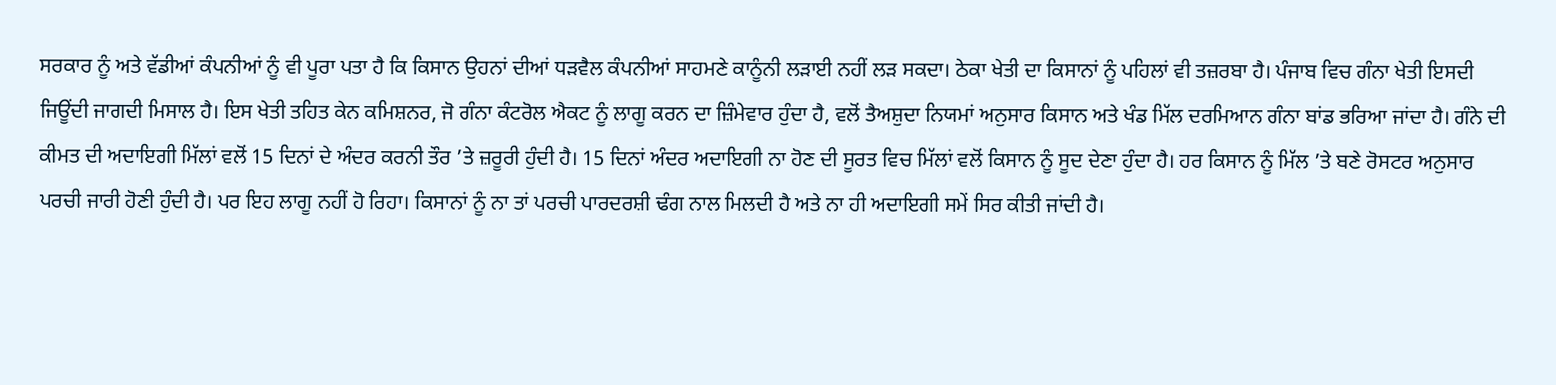ਸਰਕਾਰ ਨੂੰ ਅਤੇ ਵੱਡੀਆਂ ਕੰਪਨੀਆਂ ਨੂੰ ਵੀ ਪੂਰਾ ਪਤਾ ਹੈ ਕਿ ਕਿਸਾਨ ਉਹਨਾਂ ਦੀਆਂ ਧੜਵੈਲ ਕੰਪਨੀਆਂ ਸਾਹਮਣੇ ਕਾਨੂੰਨੀ ਲੜਾਈ ਨਹੀਂ ਲੜ ਸਕਦਾ। ਠੇਕਾ ਖੇਤੀ ਦਾ ਕਿਸਾਨਾਂ ਨੂੰ ਪਹਿਲਾਂ ਵੀ ਤਜ਼ਰਬਾ ਹੈ। ਪੰਜਾਬ ਵਿਚ ਗੰਨਾ ਖੇਤੀ ਇਸਦੀ ਜਿਊਂਦੀ ਜਾਗਦੀ ਮਿਸਾਲ ਹੈ। ਇਸ ਖੇਤੀ ਤਹਿਤ ਕੇਨ ਕਮਿਸ਼ਨਰ, ਜੋ ਗੰਨਾ ਕੰਟਰੋਲ ਐਕਟ ਨੂੰ ਲਾਗੂ ਕਰਨ ਦਾ ਜ਼ਿੰਮੇਵਾਰ ਹੁੰਦਾ ਹੈ, ਵਲੋਂ ਤੈਅਸ਼ੁਦਾ ਨਿਯਮਾਂ ਅਨੁਸਾਰ ਕਿਸਾਨ ਅਤੇ ਖੰਡ ਮਿੱਲ ਦਰਮਿਆਨ ਗੰਨਾ ਬਾਂਡ ਭਰਿਆ ਜਾਂਦਾ ਹੈ। ਗੰਨੇ ਦੀ ਕੀਮਤ ਦੀ ਅਦਾਇਗੀ ਮਿੱਲਾਂ ਵਲੋਂ 15 ਦਿਨਾਂ ਦੇ ਅੰਦਰ ਕਰਨੀ ਤੌਰ ’ਤੇ ਜ਼ਰੂਰੀ ਹੁੰਦੀ ਹੈ। 15 ਦਿਨਾਂ ਅੰਦਰ ਅਦਾਇਗੀ ਨਾ ਹੋਣ ਦੀ ਸੂਰਤ ਵਿਚ ਮਿੱਲਾਂ ਵਲੋਂ ਕਿਸਾਨ ਨੂੰ ਸੂਦ ਦੇਣਾ ਹੁੰਦਾ ਹੈ। ਹਰ ਕਿਸਾਨ ਨੂੰ ਮਿੱਲ ’ਤੇ ਬਣੇ ਰੋਸਟਰ ਅਨੁਸਾਰ ਪਰਚੀ ਜਾਰੀ ਹੋਣੀ ਹੁੰਦੀ ਹੈ। ਪਰ ਇਹ ਲਾਗੂ ਨਹੀਂ ਹੋ ਰਿਹਾ। ਕਿਸਾਨਾਂ ਨੂੰ ਨਾ ਤਾਂ ਪਰਚੀ ਪਾਰਦਰਸ਼ੀ ਢੰਗ ਨਾਲ ਮਿਲਦੀ ਹੈ ਅਤੇ ਨਾ ਹੀ ਅਦਾਇਗੀ ਸਮੇਂ ਸਿਰ ਕੀਤੀ ਜਾਂਦੀ ਹੈ।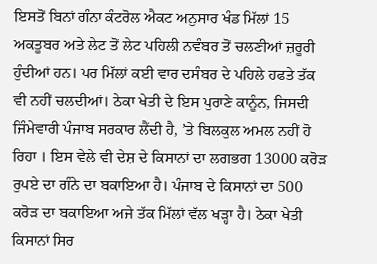ਇਸਤੋਂ ਬਿਨਾਂ ਗੰਨਾ ਕੰਟਰੋਲ ਐਕਟ ਅਨੁਸਾਰ ਖੰਡ ਮਿੱਲਾਂ 15 ਅਕਤੂਬਰ ਅਤੇ ਲੇਟ ਤੋਂ ਲੇਟ ਪਹਿਲੀ ਨਵੰਬਰ ਤੋਂ ਚਲਣੀਆਂ ਜ਼ਰੂਰੀ ਹੁੰਦੀਆਂ ਹਨ। ਪਰ ਮਿੱਲਾਂ ਕਈ ਵਾਰ ਦਸੰਬਰ ਦੇ ਪਹਿਲੇ ਹਫਤੇ ਤੱਕ ਵੀ ਨਹੀਂ ਚਲਦੀਆਂ। ਠੇਕਾ ਖੇਤੀ ਦੇ ਇਸ ਪੁਰਾਣੇ ਕਾਨੂੰਨ, ਜਿਸਦੀ ਜਿੰਮੇਵਾਰੀ ਪੰਜਾਬ ਸਰਕਾਰ ਲੈਂਦੀ ਹੈ, ’ਤੇ ਬਿਲਕੁਲ ਅਮਲ ਨਹੀਂ ਹੋ ਰਿਹਾ । ਇਸ ਵੇਲੇ ਵੀ ਦੇਸ਼ ਦੇ ਕਿਸਾਨਾਂ ਦਾ ਲਗਭਗ 13000 ਕਰੋੜ ਰੁਪਏ ਦਾ ਗੰਨੇ ਦਾ ਬਕਾਇਆ ਹੈ। ਪੰਜਾਬ ਦੇ ਕਿਸਾਨਾਂ ਦਾ 500 ਕਰੋੜ ਦਾ ਬਕਾਇਆ ਅਜੇ ਤੱਕ ਮਿੱਲਾਂ ਵੱਲ ਖੜ੍ਹਾ ਹੈ। ਠੇਕਾ ਖੇਤੀ ਕਿਸਾਨਾਂ ਸਿਰ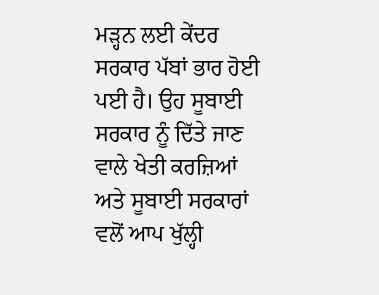ਮੜ੍ਹਨ ਲਈ ਕੇਂਦਰ ਸਰਕਾਰ ਪੱਬਾਂ ਭਾਰ ਹੋਈ ਪਈ ਹੈ। ਉਹ ਸੂਬਾਈ ਸਰਕਾਰ ਨੂੰ ਦਿੱਤੇ ਜਾਣ ਵਾਲੇ ਖੇਤੀ ਕਰਜ਼ਿਆਂ ਅਤੇ ਸੂਬਾਈ ਸਰਕਾਰਾਂ ਵਲੋਂ ਆਪ ਖੁੱਲ੍ਹੀ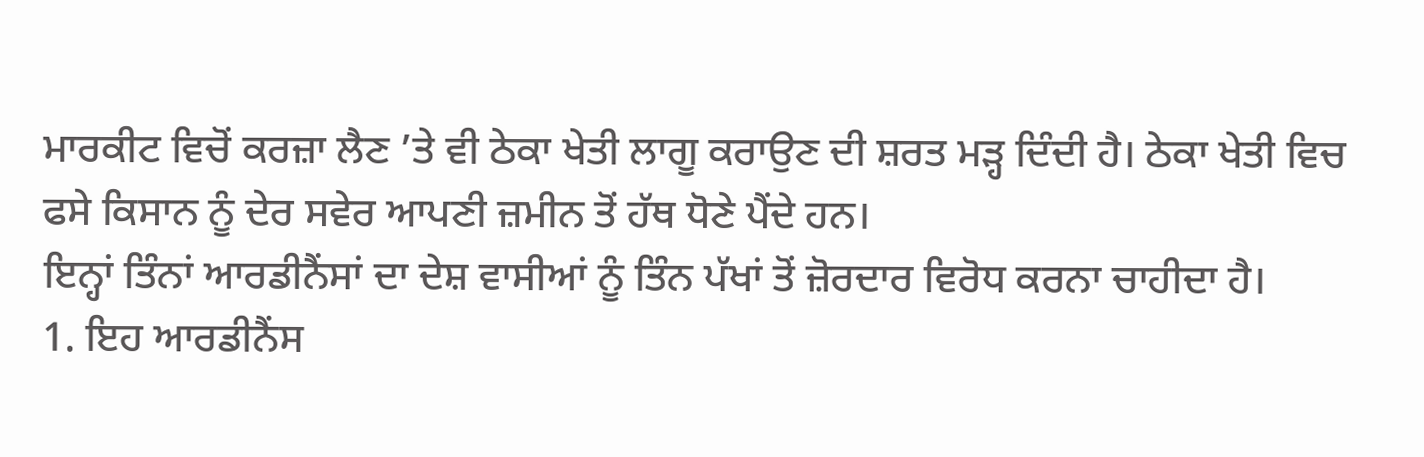ਮਾਰਕੀਟ ਵਿਚੋਂ ਕਰਜ਼ਾ ਲੈਣ ’ਤੇ ਵੀ ਠੇਕਾ ਖੇਤੀ ਲਾਗੂ ਕਰਾਉਣ ਦੀ ਸ਼ਰਤ ਮੜ੍ਹ ਦਿੰਦੀ ਹੈ। ਠੇਕਾ ਖੇਤੀ ਵਿਚ ਫਸੇ ਕਿਸਾਨ ਨੂੰ ਦੇਰ ਸਵੇਰ ਆਪਣੀ ਜ਼ਮੀਨ ਤੋਂ ਹੱਥ ਧੋਣੇ ਪੈਂਦੇ ਹਨ।
ਇਨ੍ਹਾਂ ਤਿੰਨਾਂ ਆਰਡੀਨੈਂਸਾਂ ਦਾ ਦੇਸ਼ ਵਾਸੀਆਂ ਨੂੰ ਤਿੰਨ ਪੱਖਾਂ ਤੋਂ ਜ਼ੋਰਦਾਰ ਵਿਰੋਧ ਕਰਨਾ ਚਾਹੀਦਾ ਹੈ।
1. ਇਹ ਆਰਡੀਨੈਂਸ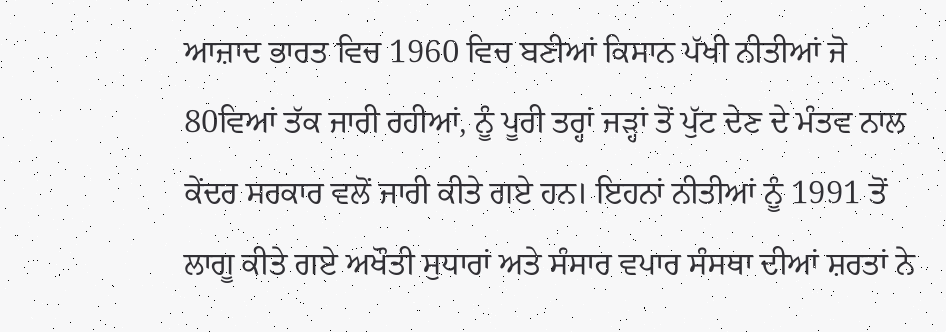ਆਜ਼ਾਦ ਭਾਰਤ ਵਿਚ 1960 ਵਿਚ ਬਣੀਆਂ ਕਿਸਾਨ ਪੱਖੀ ਨੀਤੀਆਂ ਜੋ 80ਵਿਆਂ ਤੱਕ ਜਾਰੀ ਰਹੀਆਂ, ਨੂੰ ਪੂਰੀ ਤਰ੍ਹਾਂ ਜੜ੍ਹਾਂ ਤੋਂ ਪੁੱਟ ਦੇਣ ਦੇ ਮੰਤਵ ਨਾਲ ਕੇਂਦਰ ਸਰਕਾਰ ਵਲੋਂ ਜਾਰੀ ਕੀਤੇ ਗਏ ਹਨ। ਇਹਨਾਂ ਨੀਤੀਆਂ ਨੂੰ 1991 ਤੋਂ ਲਾਗੂ ਕੀਤੇ ਗਏ ਅਖੌਤੀ ਸੁਧਾਰਾਂ ਅਤੇ ਸੰਸਾਰ ਵਪਾਰ ਸੰਸਥਾ ਦੀਆਂ ਸ਼ਰਤਾਂ ਨੇ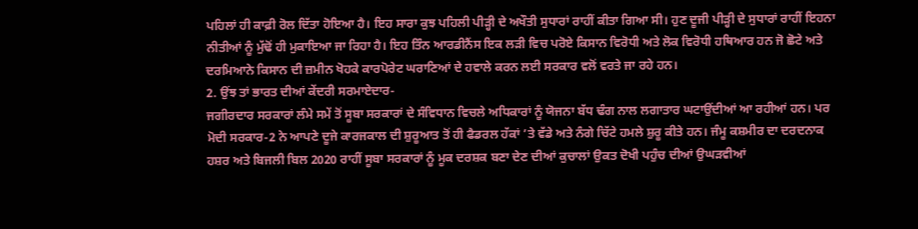ਪਹਿਲਾਂ ਹੀ ਕਾਫ਼ੀ ਰੋਲ ਦਿੱਤਾ ਹੋਇਆ ਹੈ। ਇਹ ਸਾਰਾ ਕੁਝ ਪਹਿਲੀ ਪੀੜ੍ਹੀ ਦੇ ਅਖੌਤੀ ਸੁਧਾਰਾਂ ਰਾਹੀਂ ਕੀਤਾ ਗਿਆ ਸੀ। ਹੁਣ ਦੂਜੀ ਪੀੜ੍ਹੀ ਦੇ ਸੁਧਾਰਾਂ ਰਾਹੀਂ ਇਹਨਾ ਨੀਤੀਆਂ ਨੂੰ ਮੁੱਢੋਂ ਹੀ ਮੁਕਾਇਆ ਜਾ ਰਿਹਾ ਹੈ। ਇਹ ਤਿੰਨ ਆਰਡੀਨੈਂਸ ਇਕ ਲੜੀ ਵਿਚ ਪਰੋਏ ਕਿਸਾਨ ਵਿਰੋਧੀ ਅਤੇ ਲੋਕ ਵਿਰੋਧੀ ਹਥਿਆਰ ਹਨ ਜੋ ਛੋਟੇ ਅਤੇ ਦਰਮਿਆਨੇ ਕਿਸਾਨ ਦੀ ਜ਼ਮੀਨ ਖੋਹਕੇ ਕਾਰਪੋਰੇਟ ਘਰਾਣਿਆਂ ਦੇ ਹਵਾਲੇ ਕਰਨ ਲਈ ਸਰਕਾਰ ਵਲੋਂ ਵਰਤੇ ਜਾ ਰਹੇ ਹਨ।
2. ਉਂਝ ਤਾਂ ਭਾਰਤ ਦੀਆਂ ਕੇਂਦਰੀ ਸਰਮਾਏਦਾਰ-
ਜਗੀਰਦਾਰ ਸਰਕਾਰਾਂ ਲੰਮੇ ਸਮੇਂ ਤੋਂ ਸੂਬਾ ਸਰਕਾਰਾਂ ਦੇ ਸੰਵਿਧਾਨ ਵਿਚਲੇ ਅਧਿਕਾਰਾਂ ਨੂੰ ਯੋਜਨਾ ਬੱਧ ਢੰਗ ਨਾਲ ਲਗਾਤਾਰ ਘਟਾਉਂਦੀਆਂ ਆ ਰਹੀਆਂ ਹਨ। ਪਰ ਮੋਦੀ ਸਰਕਾਰ-2 ਨੇ ਆਪਣੇ ਦੂਜੇ ਕਾਰਜਕਾਲ ਦੀ ਸ਼ੁਰੂਆਤ ਤੋਂ ਹੀ ਫੈਡਰਲ ਹੱਕਾਂ ’ਤੇ ਵੱਡੇ ਅਤੇ ਨੰਗੇ ਚਿੱਟੇ ਹਮਲੇ ਸ਼ੁਰੂ ਕੀਤੇ ਹਨ। ਜੰਮੂ ਕਸ਼ਮੀਰ ਦਾ ਦਰਦਨਾਕ ਹਸ਼ਰ ਅਤੇ ਬਿਜਲੀ ਬਿਲ 2020 ਰਾਹੀਂ ਸੂਬਾ ਸਰਕਾਰਾਂ ਨੂੰ ਮੂਕ ਦਰਸ਼ਕ ਬਣਾ ਦੇਣ ਦੀਆਂ ਕੁਚਾਲਾਂ ਉਕਤ ਦੋਖੀ ਪਹੁੰਚ ਦੀਆਂ ਉਘੜਵੀਆਂ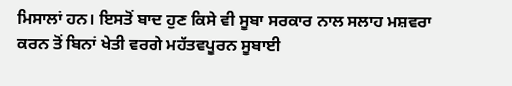ਮਿਸਾਲਾਂ ਹਨ। ਇਸਤੋਂ ਬਾਦ ਹੁਣ ਕਿਸੇ ਵੀ ਸੂਬਾ ਸਰਕਾਰ ਨਾਲ ਸਲਾਹ ਮਸ਼ਵਰਾ ਕਰਨ ਤੋਂ ਬਿਨਾਂ ਖੇਤੀ ਵਰਗੇ ਮਹੱਤਵਪੂਰਨ ਸੂਬਾਈ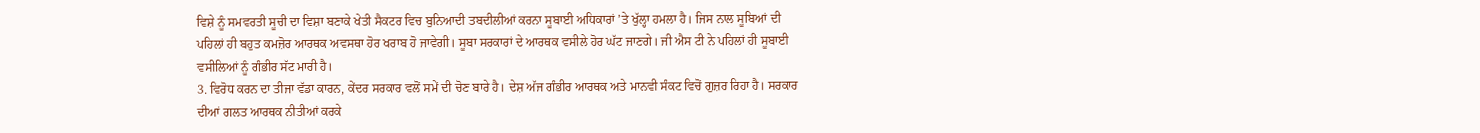ਵਿਸ਼ੇ ਨੂੰ ਸਮਵਰਤੀ ਸੂਚੀ ਦਾ ਵਿਸ਼ਾ ਬਣਾਕੇ ਖੇਤੀ ਸੈਕਟਰ ਵਿਚ ਬੁਨਿਆਦੀ ਤਬਦੀਲੀਆਂ ਕਰਨਾ ਸੂਬਾਈ ਅਧਿਕਾਰਾਂ ’ਤੇ ਖੁੱਲ੍ਹਾ ਹਮਲਾ ਹੈ। ਜਿਸ ਨਾਲ ਸੂਬਿਆਂ ਦੀ ਪਹਿਲਾਂ ਹੀ ਬਹੁਤ ਕਮਜ਼ੋਰ ਆਰਥਕ ਅਵਸਥਾ ਹੋਰ ਖਰਾਬ ਹੋ ਜਾਵੇਗੀ। ਸੂਬਾ ਸਰਕਾਰਾਂ ਦੇ ਆਰਥਕ ਵਸੀਲੇ ਹੋਰ ਘੱਟ ਜਾਣਗੇ। ਜੀ ਐਸ ਟੀ ਨੇ ਪਹਿਲਾਂ ਹੀ ਸੂਬਾਈ ਵਸੀਲਿਆਂ ਨੂੰ ਗੰਭੀਰ ਸੱਟ ਮਾਰੀ ਹੈ।
3. ਵਿਰੋਧ ਕਰਨ ਦਾ ਤੀਜਾ ਵੱਡਾ ਕਾਰਨ, ਕੇਂਦਰ ਸਰਕਾਰ ਵਲੋਂ ਸਮੇਂ ਦੀ ਚੋਣ ਬਾਰੇ ਹੈ। ਦੇਸ਼ ਅੱਜ ਗੰਭੀਰ ਆਰਥਕ ਅਤੇ ਮਾਨਵੀ ਸੰਕਟ ਵਿਚੋਂ ਗੁਜ਼ਰ ਰਿਹਾ ਹੈ। ਸਰਕਾਰ ਦੀਆਂ ਗਲਤ ਆਰਥਕ ਨੀਤੀਆਂ ਕਰਕੇ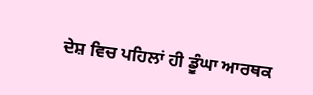ਦੇਸ਼ ਵਿਚ ਪਹਿਲਾਂ ਹੀ ਡੂੰਘਾ ਆਰਥਕ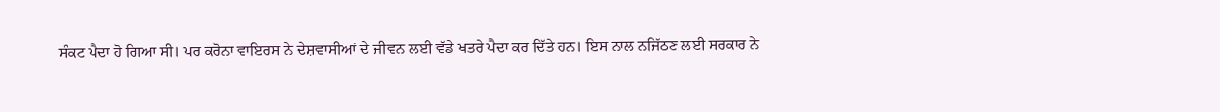ਸੰਕਟ ਪੈਦਾ ਹੋ ਗਿਆ ਸੀ। ਪਰ ਕਰੋਨਾ ਵਾਇਰਸ ਨੇ ਦੇਸ਼ਵਾਸੀਆਂ ਦੇ ਜੀਵਨ ਲਈ ਵੱਡੇ ਖਤਰੇ ਪੈਦਾ ਕਰ ਦਿੱਤੇ ਹਨ। ਇਸ ਨਾਲ ਨਜਿੱਠਣ ਲਈ ਸਰਕਾਰ ਨੇ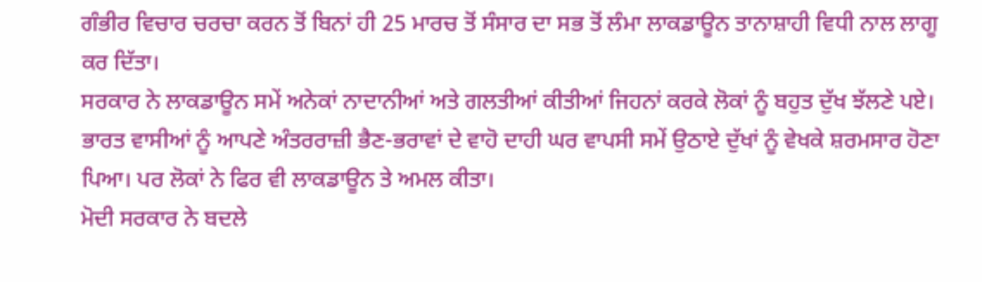ਗੰਭੀਰ ਵਿਚਾਰ ਚਰਚਾ ਕਰਨ ਤੋਂ ਬਿਨਾਂ ਹੀ 25 ਮਾਰਚ ਤੋਂ ਸੰਸਾਰ ਦਾ ਸਭ ਤੋਂ ਲੰਮਾ ਲਾਕਡਾਊਨ ਤਾਨਾਸ਼ਾਹੀ ਵਿਧੀ ਨਾਲ ਲਾਗੂ ਕਰ ਦਿੱਤਾ।
ਸਰਕਾਰ ਨੇ ਲਾਕਡਾਊਨ ਸਮੇਂ ਅਨੇਕਾਂ ਨਾਦਾਨੀਆਂ ਅਤੇ ਗਲਤੀਆਂ ਕੀਤੀਆਂ ਜਿਹਨਾਂ ਕਰਕੇ ਲੋਕਾਂ ਨੂੰ ਬਹੁਤ ਦੁੱਖ ਝੱਲਣੇ ਪਏ। ਭਾਰਤ ਵਾਸੀਆਂ ਨੂੰ ਆਪਣੇ ਅੰਤਰਰਾਜ਼ੀ ਭੈਣ-ਭਰਾਵਾਂ ਦੇ ਵਾਹੋ ਦਾਹੀ ਘਰ ਵਾਪਸੀ ਸਮੇਂ ਉਠਾਏ ਦੁੱਖਾਂ ਨੂੰ ਵੇਖਕੇ ਸ਼ਰਮਸਾਰ ਹੋਣਾ ਪਿਆ। ਪਰ ਲੋਕਾਂ ਨੇ ਫਿਰ ਵੀ ਲਾਕਡਾਊਨ ਤੇ ਅਮਲ ਕੀਤਾ।
ਮੋਦੀ ਸਰਕਾਰ ਨੇ ਬਦਲੇ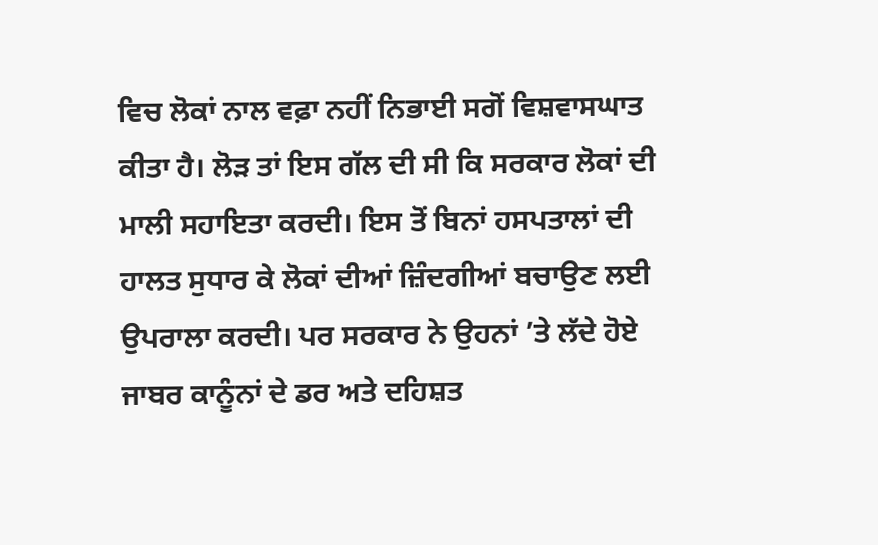ਵਿਚ ਲੋਕਾਂ ਨਾਲ ਵਫ਼ਾ ਨਹੀਂ ਨਿਭਾਈ ਸਗੋਂ ਵਿਸ਼ਵਾਸਘਾਤ ਕੀਤਾ ਹੈ। ਲੋੜ ਤਾਂ ਇਸ ਗੱਲ ਦੀ ਸੀ ਕਿ ਸਰਕਾਰ ਲੋਕਾਂ ਦੀ ਮਾਲੀ ਸਹਾਇਤਾ ਕਰਦੀ। ਇਸ ਤੋਂ ਬਿਨਾਂ ਹਸਪਤਾਲਾਂ ਦੀ ਹਾਲਤ ਸੁਧਾਰ ਕੇ ਲੋਕਾਂ ਦੀਆਂ ਜ਼ਿੰਦਗੀਆਂ ਬਚਾਉਣ ਲਈ ਉਪਰਾਲਾ ਕਰਦੀ। ਪਰ ਸਰਕਾਰ ਨੇ ਉਹਨਾਂ ’ਤੇ ਲੱਦੇ ਹੋਏ ਜਾਬਰ ਕਾਨੂੰਨਾਂ ਦੇ ਡਰ ਅਤੇ ਦਹਿਸ਼ਤ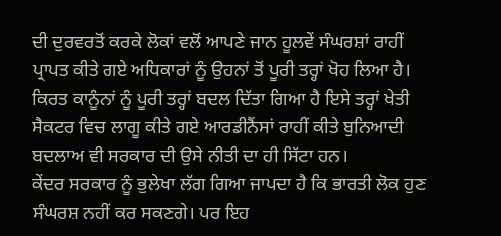ਦੀ ਦੁਰਵਰਤੋਂ ਕਰਕੇ ਲੋਕਾਂ ਵਲੋਂ ਆਪਣੇ ਜਾਨ ਹੂਲਵੇਂ ਸੰਘਰਸ਼ਾਂ ਰਾਹੀਂ ਪ੍ਰਾਪਤ ਕੀਤੇ ਗਏ ਅਧਿਕਾਰਾਂ ਨੂੰ ਉਹਨਾਂ ਤੋਂ ਪੂਰੀ ਤਰ੍ਹਾਂ ਖੋਹ ਲਿਆ ਹੈ। ਕਿਰਤ ਕਾਨੂੰਨਾਂ ਨੂੰ ਪੂਰੀ ਤਰ੍ਹਾਂ ਬਦਲ ਦਿੱਤਾ ਗਿਆ ਹੈ ਇਸੇ ਤਰ੍ਹਾਂ ਖੇਤੀ ਸੈਕਟਰ ਵਿਚ ਲਾਗੂ ਕੀਤੇ ਗਏ ਆਰਡੀਨੈਂਸਾਂ ਰਾਹੀਂ ਕੀਤੇ ਬੁਨਿਆਦੀ ਬਦਲਾਅ ਵੀ ਸਰਕਾਰ ਦੀ ਉਸੇ ਨੀਤੀ ਦਾ ਹੀ ਸਿੱਟਾ ਹਨ।
ਕੇਂਦਰ ਸਰਕਾਰ ਨੂੰ ਭੁਲੇਖਾ ਲੱਗ ਗਿਆ ਜਾਪਦਾ ਹੈ ਕਿ ਭਾਰਤੀ ਲੋਕ ਹੁਣ ਸੰਘਰਸ਼ ਨਹੀਂ ਕਰ ਸਕਣਗੇ। ਪਰ ਇਹ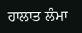ਹਾਲਾਤ ਲੰਮਾ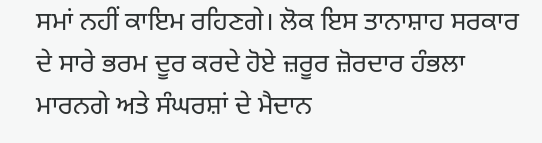ਸਮਾਂ ਨਹੀਂ ਕਾਇਮ ਰਹਿਣਗੇ। ਲੋਕ ਇਸ ਤਾਨਾਸ਼ਾਹ ਸਰਕਾਰ ਦੇ ਸਾਰੇ ਭਰਮ ਦੂਰ ਕਰਦੇ ਹੋਏ ਜ਼ਰੂਰ ਜ਼ੋਰਦਾਰ ਹੰਭਲਾ ਮਾਰਨਗੇ ਅਤੇ ਸੰਘਰਸ਼ਾਂ ਦੇ ਮੈਦਾਨ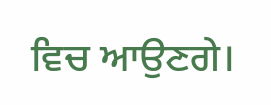ਵਿਚ ਆਉਣਗੇ।